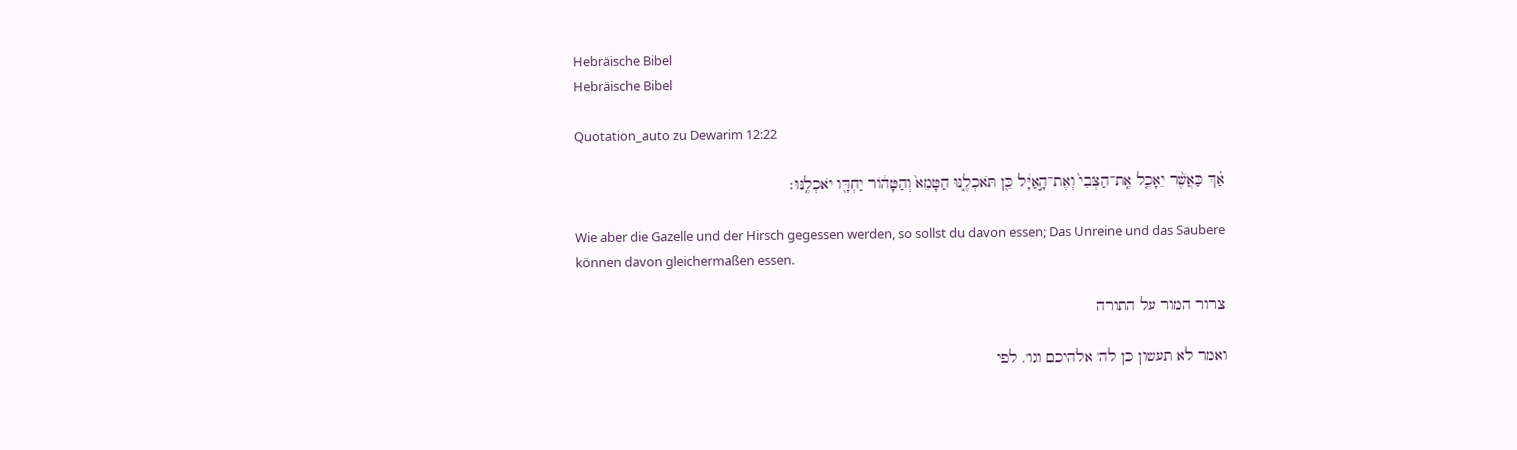Hebräische Bibel
Hebräische Bibel

Quotation_auto zu Dewarim 12:22

אַ֗ךְ כַּאֲשֶׁ֨ר יֵאָכֵ֤ל אֶֽת־הַצְּבִי֙ וְאֶת־הָ֣אַיָּ֔ל כֵּ֖ן תֹּאכְלֶ֑נּוּ הַטָּמֵא֙ וְהַטָּה֔וֹר יַחְדָּ֖ו יֹאכְלֶֽנּוּ׃

Wie aber die Gazelle und der Hirsch gegessen werden, so sollst du davon essen; Das Unreine und das Saubere können davon gleichermaßen essen.

צרור המור על התורה

ואמר לא תעשון כן לה' אלהיכם וגו'. לפי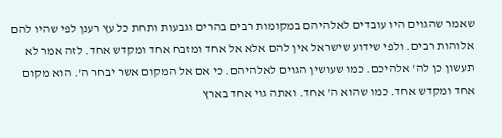שאמר שהגוים היו עובדים לאלהיהם במקומות רבים בהרים וגבעות ותחת כל עץ רענן לפי שהיו להם אלוהות רבים. ולפי שידוע שישראל אין להם אלא אל אחד ומזבח אחד ומקדש אחד. לזה אמר לא תעשון כן לה' אלהיכם. כמו שעושין הגוים לאלהיהם. כי אם אל המקום אשר יבחר ה'. הוא מקום אחד ומקדש אחד. כמו שהוא ה' אחד. ואתה גוי אחד בארץ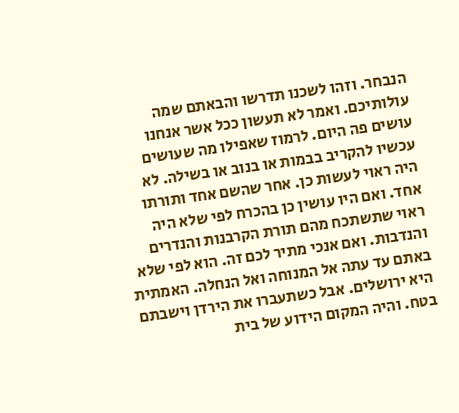הנבחר. וזהו לשכנו תדרשו והבאתם שמה עולותיכם. ואמר לא תעשון ככל אשר אנחנו עושים פה היום. לרמוז שאפילו מה שעושים עכשיו להקריב בבמות או בנוב או בשילה. לא היה ראוי לעשות כן. אחר שהשם אחד ותורתו אחד. ואם היו עושין כן בהכרח לפי שלא היה ראוי שתשתכח מהם תורת הקרבנות והנדרים והנדבות. ואם אנכי מתיר לכם זה. הוא לפי שלא באתם עד עתה אל המנוחה ואל הנחלה. האמתית היא ירושלים. אבל כשתעברו את הירדן וישבתם בטח. והיה המקום הידוע של בית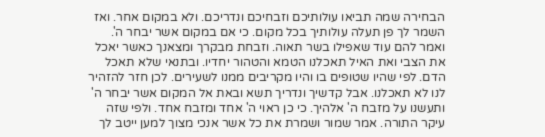הבחירה שמה תביאו עולותיכם וזבחיכם ונדריכם. ולא במקום אחר. ואז השמר לך פן תעלה עולותיך בכל מקום. כי אם במקום אשר יבחר ה'. ואמר להם עוד שאפילו בשר תאוה. וזבחת מבקרך ומצאנך כאשר יאכל את הצבי ואת האיל תאכלנו הטמא והטהור יחדיו. ובתנאי שלא תאכל הדם. לפי שהיו שטופים בו והיו מקריבים ממנו לשעירים. לכן חזר להזהיר לנו לא תאכלנו. אבל קדשיך ונדריך תשא ובאת אל המקום אשר יבחר ה' ותעשנו על מזבח ה' אלהיך. כי כן ראוי ה' אחד ומזבח אחד. ולפי שזה עיקר התורה. אמר שמור ושמרת את כל אשר אנכי מצוך למען ייטב לך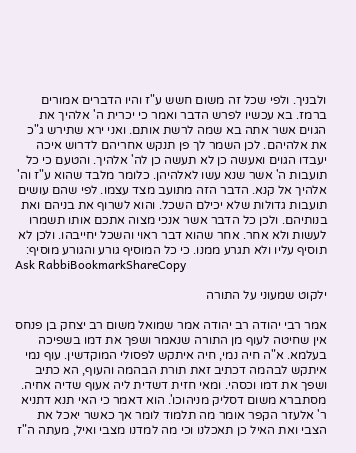ולבניך. ולפי שכל זה משום חשש ע"ז והיו הדברים אמורים ברמז. בא עכשיו לפרש הדבר ואמר כי יכרית ה' אלהיך את הגוים אשר אתה בא שמה לרשת אותם. ואני ירא שתירש ג"כ את אלהיהם. לכן השמר לך פן תנקש אחריהם לדרוש איכה יעבדו הגוים ואעשה כן לא תעשה כן לה' אלהיך. והטעם כי כל תועבות ה' אשר שנא עשו לאלהיהן. כלומר מלבד שהוא ע"ז וה' אלהיך אל קנא. הדבר הזה מתועב מצד עצמו. לפי שהם עושים תועבות גדולות שלא יכילם השכל. והוא לשרוף את בניהם ואת בנותיהם. ולכן כל הדבר אשר אנכי מצוה אתכם אותו תשמרו לעשות ולא אחר. אחר שהוא דבר ראוי והשכל יחייבהו. ולכן לא תוסיף עליו ולא תגרע ממנו. כי כל המוסיף גורע והגורע מוסיף:
Ask RabbiBookmarkShareCopy

ילקוט שמעוני על התורה

אמר רבי יהודה רב יהודה אמר שמואל משום רב יצחק בן פנחס אין שחיטה לעוף מן התורה שנאמר ושפך את דמו בשפיכה בעלמא. א"ה חיה נמי, חיה איתקש לפסולי המוקדשין. עוף נמי איתקש לבהמה דכתיב זאת תורת הבהמה והעוף, הא כתיב ושפך את דמו וכסהי. ומאי חזית דשדית ליה אעוף שדיה אחיה. מסתברא משום דסליק מניהוכו'. הוא דאמר כי האי תנא דתניא ר' אלעזר הקפר אומר מה תלמוד לומר אך כאשר יאכל את הצבי ואת האיל כן תאכלנו וכי מה למדנו מצבי ואיל, מעתה ה"ז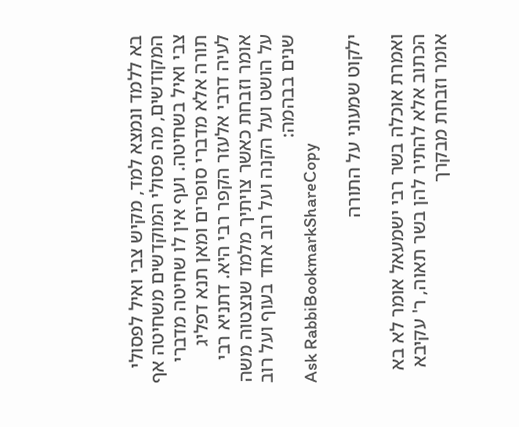בא ללמד ונמצא למד, מקיש צבי ואיל לפסולי המקודשים, מה פסולי המוקדשים משחיטה אף צבי ואיל בשחיטה. ועף אין לו שחיטה מדברי תורה אלא מדברי סופרים ומאן תנא דפליג לעיה דרבי אלעזר הקפר רבי היא. דתניא רבי אומר וזבחת כאשר צויתיך מלמד שנצטוה משה על הושט ועל הקנה ועל רוב אחד בעוף ועל רוב שנים בבהמה:
Ask RabbiBookmarkShareCopy

ילקוט שמעוני על התורה

ואמרת אוכלה בשר רבי ישמעאל אומר לא בא הכתוב אלא להתיר להן בשר תאוה, ר' עקיבא אומר וזבחת מבקרך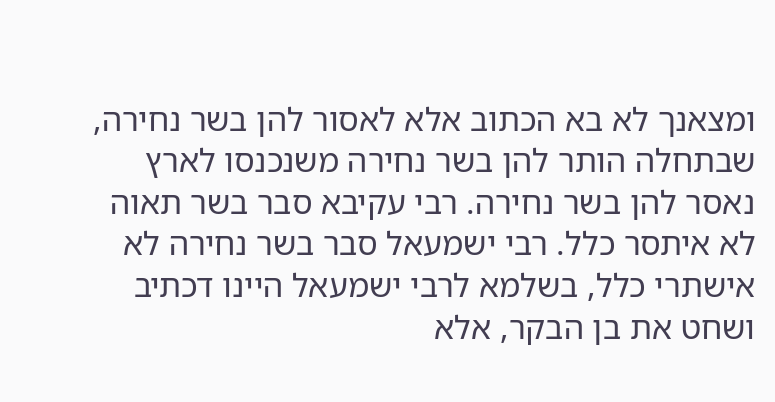ומצאנך לא בא הכתוב אלא לאסור להן בשר נחירה, שבתחלה הותר להן בשר נחירה משנכנסו לארץ נאסר להן בשר נחירה. רבי עקיבא סבר בשר תאוה לא איתסר כלל. רבי ישמעאל סבר בשר נחירה לא אישתרי כלל, בשלמא לרבי ישמעאל היינו דכתיב ושחט את בן הבקר, אלא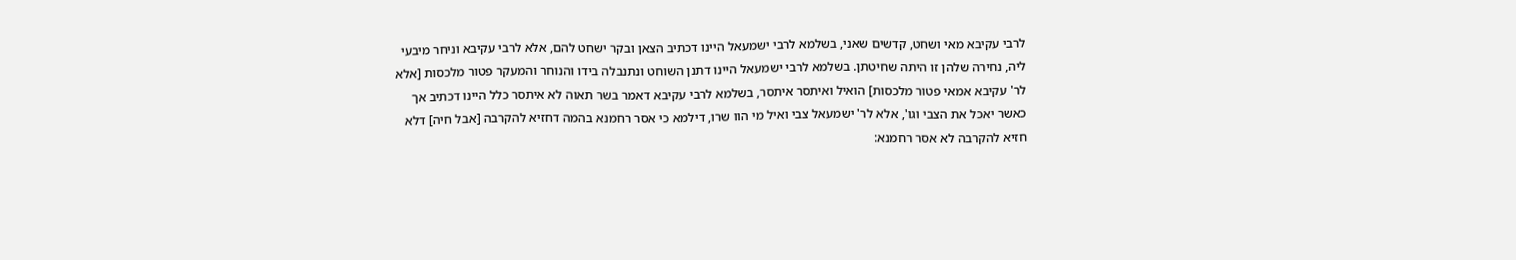לרבי עקיבא מאי ושחט, קדשים שאני, בשלמא לרבי ישמעאל היינו דכתיב הצאן ובקר ישחט להם, אלא לרבי עקיבא וניחר מיבעי ליה, נחירה שלהן זו היתה שחיטתן. בשלמא לרבי ישמעאל היינו דתנן השוחט ונתנבלה בידו והנוחר והמעקר פטור מלכסות [אלא לר' עקיבא אמאי פטור מלכסות] הואיל ואיתסר איתסר, בשלמא לרבי עקיבא דאמר בשר תאוה לא איתסר כלל היינו דכתיב אך כאשר יאכל את הצבי וגו', אלא לר' ישמעאל צבי ואיל מי הוו שרו, דילמא כי אסר רחמנא בהמה דחזיא להקרבה [אבל חיה] דלא חזיא להקרבה לא אסר רחמנא: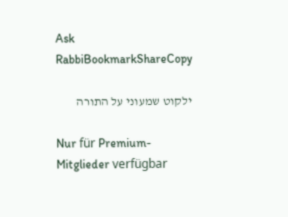Ask RabbiBookmarkShareCopy

ילקוט שמעוני על התורה

Nur für Premium-Mitglieder verfügbar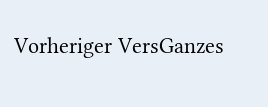Vorheriger VersGanzes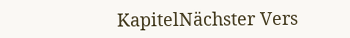KapitelNächster Vers